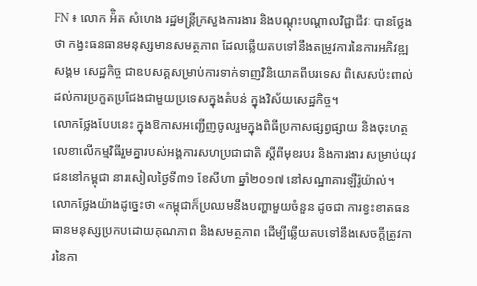FN ៖ លោក អ៉ិត សំហេង រដ្ឋមន្រ្តីក្រសួងការងារ និងបណ្ដុះបណ្ដាលវិជ្ជាជីវៈ បានថ្លែងថា កង្វះធនធានមនុស្សមានសមត្ថភាព ដែលឆ្លើយតបទៅនឹងតម្រូវការនៃការអភិវឌ្ឍសង្គម សេដ្ឋកិច្ច ជាឧបសគ្គសម្រាប់ការទាក់ទាញវិនិយោគពីបរទេស ពិសេសប៉ះពាល់ដល់ការប្រកួតប្រជែងជាមួយប្រទេសក្នុងតំបន់ ក្នុងវិស័យសេដ្ឋកិច្ច។
លោកថ្លែងបែបនេះ ក្នុងឱកាសអញ្ជើញចូលរួមក្នុងពិធីប្រកាសផ្សព្វផ្សាយ និងចុះហត្ថលេខាលើកម្មវិធីរួមគ្នារបស់អង្គការសហប្រជាជាតិ ស្តីពីមុខរបរ និងការងារ សម្រាប់យុវជននៅកម្ពុជា នារសៀលថ្ងៃទី៣១ ខែសីហា ឆ្នាំ២០១៧ នៅសណ្ឋាគារឡឺរ៉ូយ៉ាល់។
លោកថ្លែងយ៉ាងដូច្នេះថា «កម្ពុជាក៏ប្រឈមនឹងបញ្ហាមួយចំនួន ដូចជា ការខ្វះខាតធនធានមនុស្សប្រកបដោយគុណភាព និងសមត្ថភាព ដើម្បីឆ្លើយតបទៅនឹងសេចក្តីត្រូវការនៃកា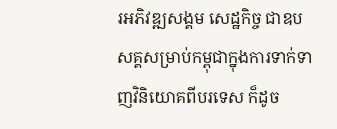រអភិវឌ្ឍសង្គម សេដ្ឋកិច្ច ជាឧបសគ្គសម្រាប់កម្ពុជាក្នុងការទាក់ទាញវិនិយោគពីបរទេស ក៏ដូច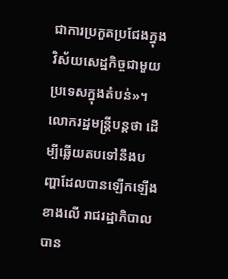ជាការប្រកួតប្រជែងក្នុងវិស័យសេដ្ឋកិច្ចជាមួយប្រទេសក្នុងតំបន់»។
លោករដ្ឋមន្រ្តីបន្តថា ដើម្បីឆ្លើយតបទៅនឹងបញ្ហាដែលបានឡើកឡើងខាងលើ រាជរដ្ឋាភិបាលបាន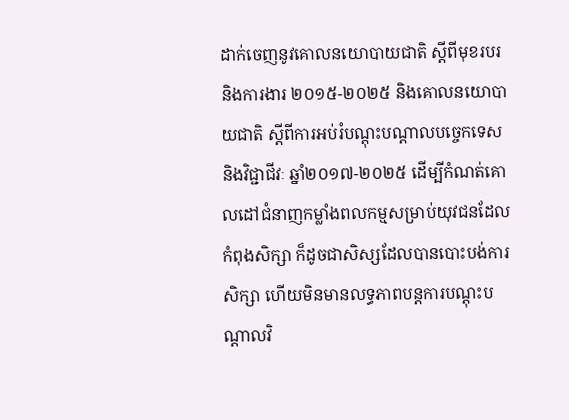ដាក់ចេញនូវគោលនយោបាយជាតិ ស្តីពីមុខរបរ និងការងារ ២០១៥-២០២៥ និងគោលនយោបាយជាតិ ស្តីពីការអប់រំបណ្តុះបណ្តាលបច្ចេកទេស និងវិជ្ជាជីវៈ ឆ្នាំ២០១៧-២០២៥ ដើម្បីកំណត់គោលដៅជំនាញកម្លាំងពលកម្មសម្រាប់យុវជនដែលកំពុងសិក្សា ក៏ដូចជាសិស្សដែលបានបោះបង់ការសិក្សា ហើយមិនមានលទ្ធភាពបន្តការបណ្តុះបណ្តាលវិ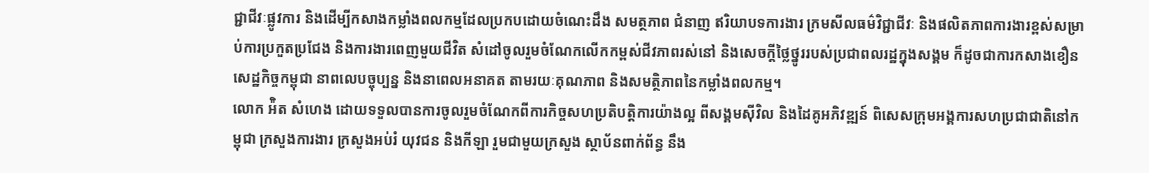ជ្ជាជីវៈផ្លូវការ និងដើម្បីកសាងកម្លាំងពលកម្មដែលប្រកបដោយចំណេះដឹង សមត្ថភាព ជំនាញ ឥរិយាបទការងារ ក្រមសីលធម៌វិជ្ជាជីវៈ និងផលិតភាពការងារខ្ពស់សម្រាប់ការប្រកួតប្រជែង និងការងារពេញមួយជីវិត សំដៅចូលរួមចំណែកលើកកម្ពស់ជីវភាពរស់នៅ និងសេចក្តីថ្លៃថ្នូររបស់ប្រជាពលរដ្ឋក្នុងសង្គម ក៏ដូចជាការកសាងខឿនសេដ្ឋកិច្ចកម្ពុជា នាពលេបច្ចុប្បន្ន និងនាពេលអនាគត តាមរយៈគុណភាព និងសមត្ថិភាពនៃកម្លាំងពលកម្ម។
លោក អ៉ិត សំហេង ដោយទទួលបានការចូលរួមចំណែកពីការកិច្ចសហប្រតិបត្តិការយ៉ាងល្អ ពីសង្គមស៊ីវិល និងដៃគូអភិវឌ្ឍន៍ ពិសេសក្រុមអង្គការសហប្រជាជាតិនៅកម្ពុជា ក្រសួងការងារ ក្រសួងអប់រំ យុវជន និងកីឡា រួមជាមួយក្រសួង ស្ថាប័នពាក់ព័ន្ធ នឹង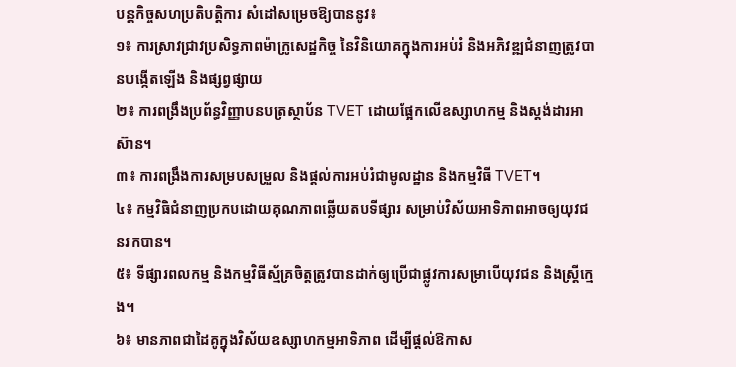បន្តកិច្ចសហប្រតិបត្តិការ សំដៅសម្រេចឱ្យបាននូវ៖
១៖ ការស្រាវជ្រាវប្រសិទ្ធភាពម៉ាក្រូសេដ្ឋកិច្ច នៃវិនិយោគក្នុងការអប់រំ និងអភិវឌ្ឍជំនាញត្រូវបានបង្កើតឡើង និងផ្សព្វផ្សាយ
២៖ ការពង្រឹងប្រព័ន្ធវិញ្ញាបនបត្រស្ថាប័ន TVET ដោយផ្អែកលើឧស្សាហកម្ម និងស្តង់ដារអាស៊ាន។
៣៖ ការពង្រឹងការសម្របសម្រួល និងផ្តល់ការអប់រំជាមូលដ្ឋាន និងកម្មវិធី TVET។
៤៖ កម្មវិធិជំនាញប្រកបដោយគុណភាពឆ្លើយតបទីផ្សារ សម្រាប់វិស័យអាទិភាពអាចឲ្យយុវជនរកបាន។
៥៖ ទីផ្សារពលកម្ម និងកម្មវិធីស្ម័គ្រចិត្តត្រូវបានដាក់ឲ្យប្រើជាផ្លូវការសម្រាបើយុវជន និងស្រ្តីក្មេង។
៦៖ មានភាពជាដៃគូក្នុងវិស័យឧស្សាហកម្មអាទិភាព ដើម្បីផ្តល់ឱកាស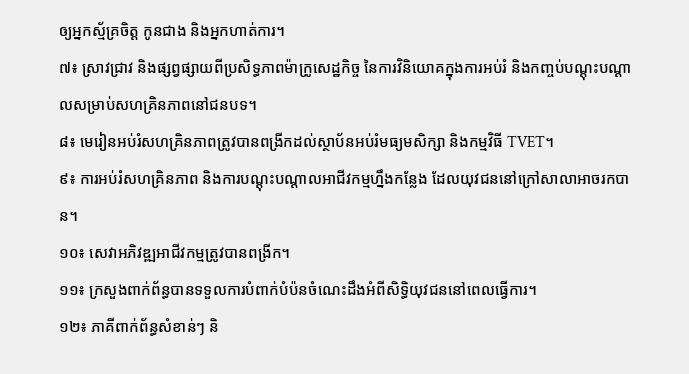ឲ្យអ្នកស្ម័គ្រចិត្ត កូនជាង និងអ្នកហាត់ការ។
៧៖ ស្រាវជ្រាវ និងផ្សព្វផ្សាយពីប្រសិទ្ធភាពម៉ាក្រូសេដ្ឋកិច្ច នៃការវិនិយោគក្នុងការអប់រំ និងកញ្ចប់បណ្តុះបណ្តាលសម្រាប់សហគ្រិនភាពនៅជនបទ។
៨៖ មេរៀនអប់រំសហគ្រិនភាពត្រូវបានពង្រីកដល់ស្ថាប័នអប់រំមធ្យមសិក្សា និងកម្មវិធី TVET។
៩៖ ការអប់រំសហគ្រិនភាព និងការបណ្តុះបណ្តាលអាជីវកម្មហ្នឹងកន្លែង ដែលយុវជននៅក្រៅសាលាអាចរកបាន។
១០៖ សេវាអភិវឌ្ឍអាជីវកម្មត្រូវបានពង្រីក។
១១៖ ក្រសួងពាក់ព័ន្ធបានទទួលការបំពាក់បំប៉នចំណេះដឹងអំពីសិទ្ធិយុវជននៅពេលធ្វើការ។
១២៖ ភាគីពាក់ព័ន្ធសំខាន់ៗ និ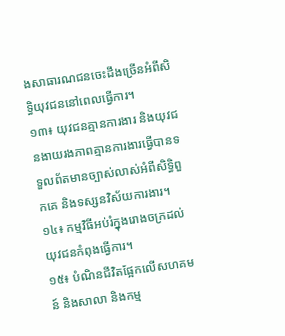ងសាធារណជនចេះដឹងច្រើនអំពីសិទ្ធិយុវជននៅពេលធ្វើការ។
១៣៖ យុវជនគ្មានការងារ និងយុវជនងាយរងភាពគ្មានការងារធ្វើបានទទួលព័តមានច្បាស់លាស់អំពីសិទ្ធិពួកគេ និងទស្សនវិស័យការងារ។
១៤៖ កម្មវិធីអប់រំក្នុងរោងចក្រដល់យុវជនកំពុងធ្វើការ។
១៥៖ បំណិនជីវិតផ្អែកលើសហគមន៍ និងសាលា និងកម្ម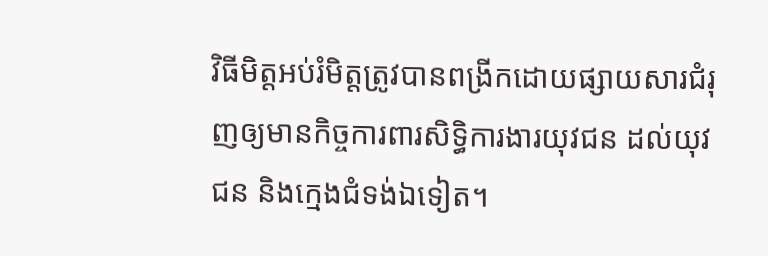វិធីមិត្តអប់រំមិត្តត្រូវបានពង្រីកដោយផ្សាយសារជំរុញឲ្យមានកិច្ចការពារសិទ្ធិការងារយុវជន ដល់យុវជន និងក្មេងជំទង់ឯទៀត។